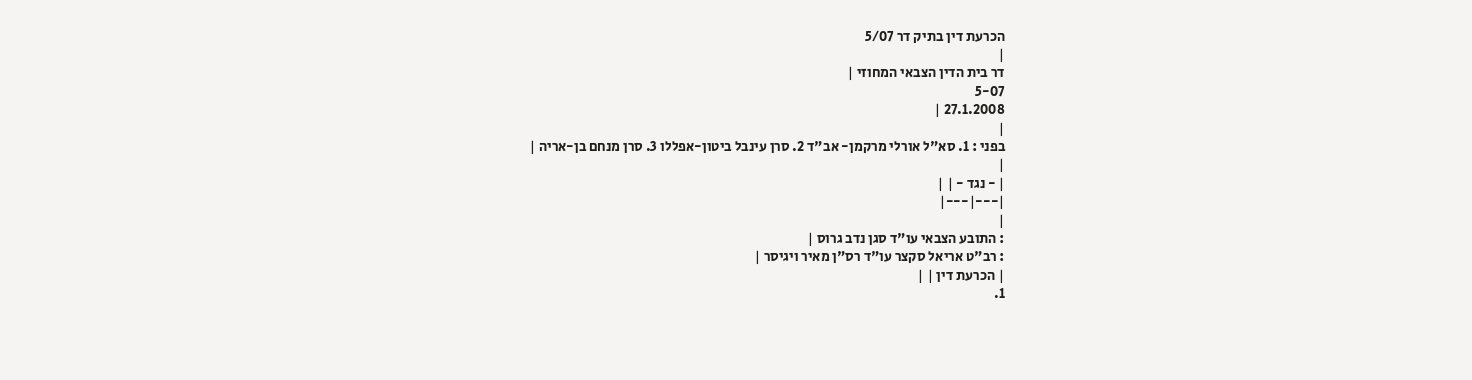הכרעת דין בתיק דר 5/07
|
דר בית הדין הצבאי המחוזי |
5-07
27.1.2008 |
|
בפני : 1. סא"ל אורלי מרקמן- אב"ד 2. סרן עינבל ביטון-אפללו 3. סרן מנחם בן-אריה |
|
| - נגד - | |
|---|---|
|
: התובע הצבאי עו"ד סגן נדב גרוס |
: רב"ט אריאל סקצר עו"ד רס"ן מאיר ויגיסר |
| הכרעת דין | |
1.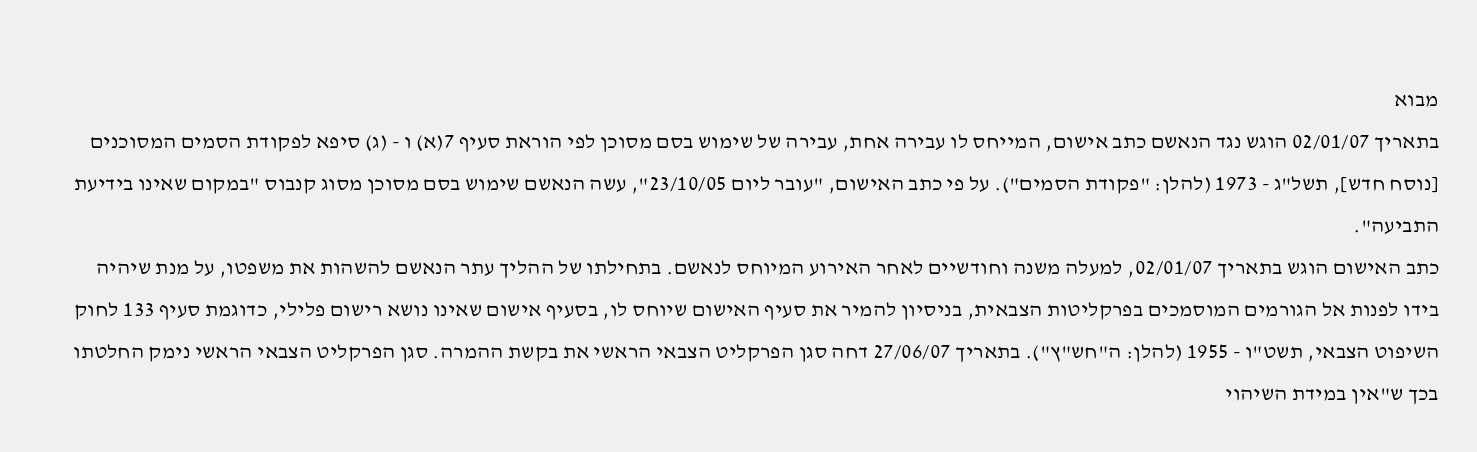מבוא
בתאריך 02/01/07 הוגש נגד הנאשם כתב אישום, המייחס לו עבירה אחת, עבירה של שימוש בסם מסוכן לפי הוראת סעיף 7(א) ו - (ג) סיפא לפקודת הסמים המסוכנים [נוסח חדש], תשל"ג - 1973 (להלן: "פקודת הסמים"). על פי כתב האישום, "עובר ליום 23/10/05", עשה הנאשם שימוש בסם מסוכן מסוג קנבוס "במקום שאינו בידיעת התביעה".
כתב האישום הוגש בתאריך 02/01/07, למעלה משנה וחודשיים לאחר האירוע המיוחס לנאשם. בתחילתו של ההליך עתר הנאשם להשהות את משפטו, על מנת שיהיה בידו לפנות אל הגורמים המוסמכים בפרקליטות הצבאית, בניסיון להמיר את סעיף האישום שיוחס לו, בסעיף אישום שאינו נושא רישום פלילי, כדוגמת סעיף 133 לחוק השיפוט הצבאי, תשט"ו - 1955 (להלן: ה"חש"ץ"). בתאריך 27/06/07 דחה סגן הפרקליט הצבאי הראשי את בקשת ההמרה. סגן הפרקליט הצבאי הראשי נימק החלטתו בכך ש"אין במידת השיהוי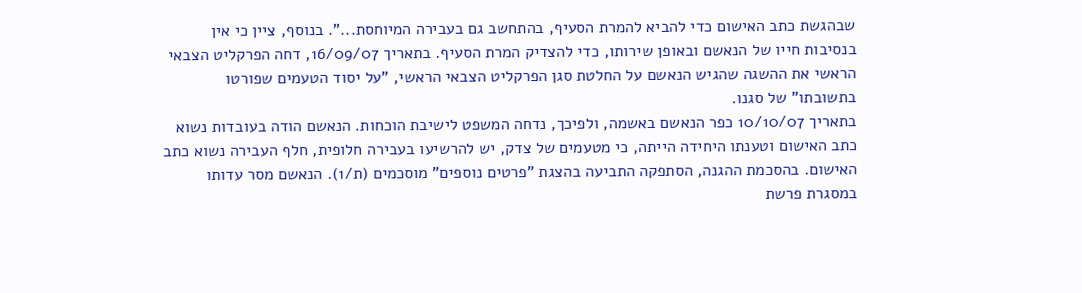שבהגשת כתב האישום כדי להביא להמרת הסעיף, בהתחשב גם בעבירה המיוחסת...". בנוסף, ציין כי אין בנסיבות חייו של הנאשם ובאופן שירותו, כדי להצדיק המרת הסעיף. בתאריך 16/09/07, דחה הפרקליט הצבאי הראשי את ההשגה שהגיש הנאשם על החלטת סגן הפרקליט הצבאי הראשי, "על יסוד הטעמים שפורטו בתשובתו" של סגנו.
בתאריך 10/10/07 כפר הנאשם באשמה, ולפיכך, נדחה המשפט לישיבת הוכחות. הנאשם הודה בעובדות נשוא כתב האישום וטענתו היחידה הייתה, כי מטעמים של צדק, יש להרשיעו בעבירה חלופית, חלף העבירה נשוא כתב האישום. בהסכמת ההגנה, הסתפקה התביעה בהצגת "פרטים נוספים" מוסכמים (ת/1). הנאשם מסר עדותו במסגרת פרשת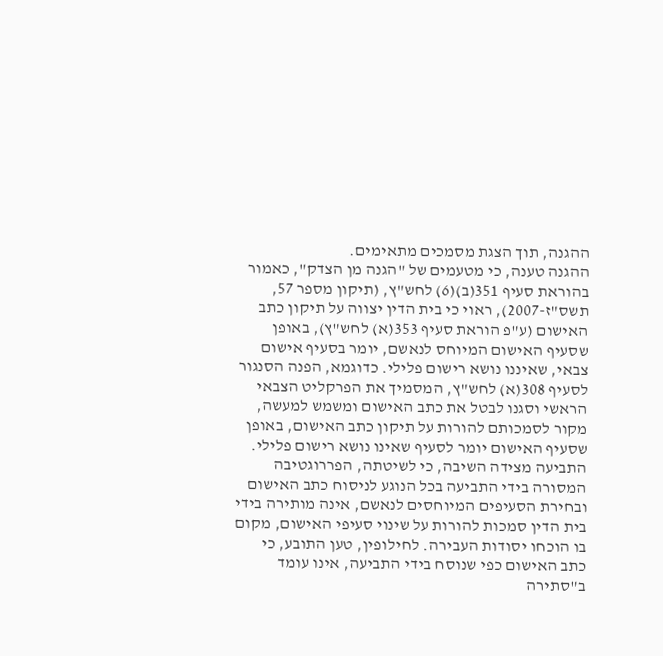ההגנה, תוך הצגת מסמכים מתאימים.
ההגנה טענה, כי מטעמים של "הגנה מן הצדק", כאמור בהוראת סעיף 351(ב)(6) לחש"ץ, (תיקון מספר 57, תשס"ז-2007), ראוי כי בית הדין יצווה על תיקון כתב האישום (ע"פ הוראת סעיף 353(א) לחש"ץ), באופן שסעיף האישום המיוחס לנאשם, יומר בסעיף אישום צבאי, שאיננו נושא רישום פלילי. כדוגמא, הפנה הסנגור לסעיף 308(א) לחש"ץ, המסמיך את הפרקליט הצבאי הראשי וסגנו לבטל את כתב האישום ומשמש למעשה, מקור לסמכותם להורות על תיקון כתב האישום, באופן שסעיף האישום יומר לסעיף שאינו נושא רישום פלילי.
התביעה מצידה השיבה, כי לשיטתה, הפררוגטיבה המסורה בידי התביעה בכל הנוגע לניסוח כתב האישום ובחירת הסעיפים המיוחסים לנאשם, אינה מותירה בידי בית הדין סמכות להורות על שינוי סעיפי האישום, מקום בו הוכחו יסודות העבירה. לחילופין, טען התובע, כי כתב האישום כפי שנוסח בידי התביעה, אינו עומד ב"סתירה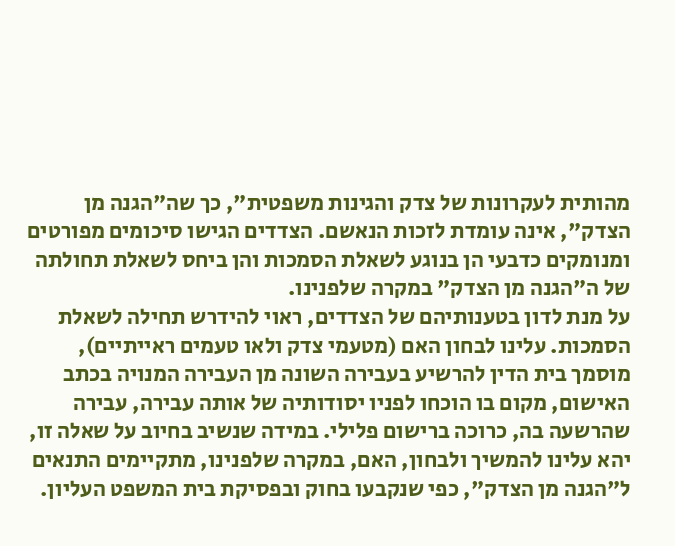מהותית לעקרונות של צדק והגינות משפטית", כך שה"הגנה מן הצדק", אינה עומדת לזכות הנאשם. הצדדים הגישו סיכומים מפורטים ומנומקים כדבעי הן בנוגע לשאלת הסמכות והן ביחס לשאלת תחולתה של ה"הגנה מן הצדק" במקרה שלפנינו.
על מנת לדון בטענותיהם של הצדדים, ראוי להידרש תחילה לשאלת הסמכות. עלינו לבחון האם (מטעמי צדק ולאו טעמים ראייתיים), מוסמך בית הדין להרשיע בעבירה השונה מן העבירה המנויה בכתב האישום, מקום בו הוכחו לפניו יסודותיה של אותה עבירה, עבירה שהרשעה בה, כרוכה ברישום פלילי. במידה שנשיב בחיוב על שאלה זו, יהא עלינו להמשיך ולבחון, האם, במקרה שלפנינו, מתקיימים התנאים ל"הגנה מן הצדק", כפי שנקבעו בחוק ובפסיקת בית המשפט העליון.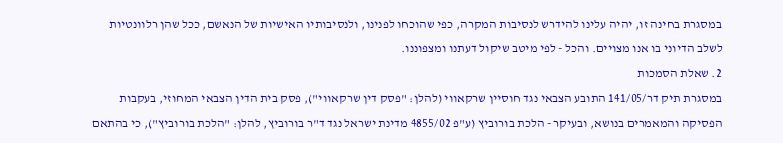במסגרת בחינה זו, יהיה עלינו להידרש לנסיבות המקרה, כפי שהוכחו לפנינו, ולנסיבותיו האישיות של הנאשם, ככל שהן רלוונטיות לשלב הדיוני בו אנו מצויים. והכל - לפי מיטב שיקול דעתנו ומצפוננו.
2. שאלת הסמכות
במסגרת תיק דר/141/05 התובע הצבאי נגד חוסיין שרקאווי (להלן: "פסק דין שרקאווי"), פסק בית הדין הצבאי המחוזי, בעקבות הפסיקה והמאמרים בנושא, ובעיקר - הלכת בורוביץ (ע"פ 4855/02 מדינת ישראל נגד ד"ר בורוביץ, להלן: "הלכת בורוביץ"), כי בהתאם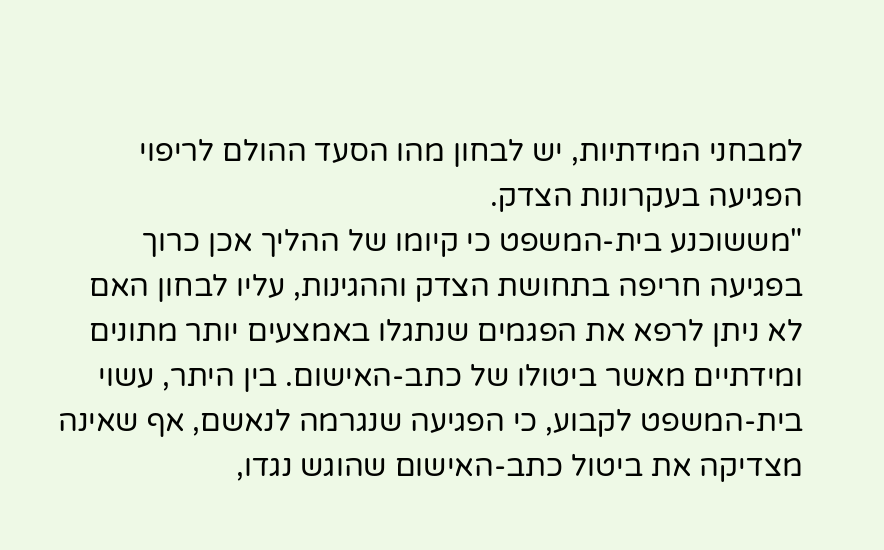למבחני המידתיות, יש לבחון מהו הסעד ההולם לריפוי הפגיעה בעקרונות הצדק.
"מששוכנע בית-המשפט כי קיומו של ההליך אכן כרוך בפגיעה חריפה בתחושת הצדק וההגינות, עליו לבחון האם לא ניתן לרפא את הפגמים שנתגלו באמצעים יותר מתונים ומידתיים מאשר ביטולו של כתב-האישום. בין היתר, עשוי בית-המשפט לקבוע, כי הפגיעה שנגרמה לנאשם, אף שאינה מצדיקה את ביטול כתב-האישום שהוגש נגדו,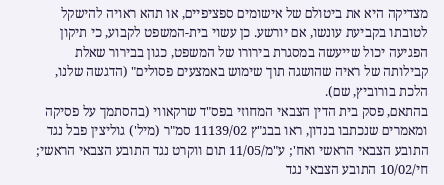מצדיקה היא את ביטולם של אישומים ספציפיים, או תהא ראויה להישקל לטובתו בקביעת עונשו, אם יורשע. כן עשוי בית-המשפט לקבוע, כי תיקון הפגיעה יכול שייעשה במסגרת בירורו של המשפט, כגון בבירור שאלת קבילותה של ראיה שהושגה תוך שימוש באמצעים פסולים" (הדגשה שלנו, הלכת בורוביץ, שם).
בהתאם, פסק בית הדין הצבאי המחוזי בפס"ד שרקאווי (בהסתמך על פסיקה ומאמרים שנכתבו בנדון, ראו בבג"ץ 11139/02 סמ"ר (מיל') גוליצין פבל נגד התובע הצבאי הראשי ואח'; ע"מ/11/05 תום ווקרט נגד התובע הצבאי הראשי; חי/10/02 התובע הצבאי נגד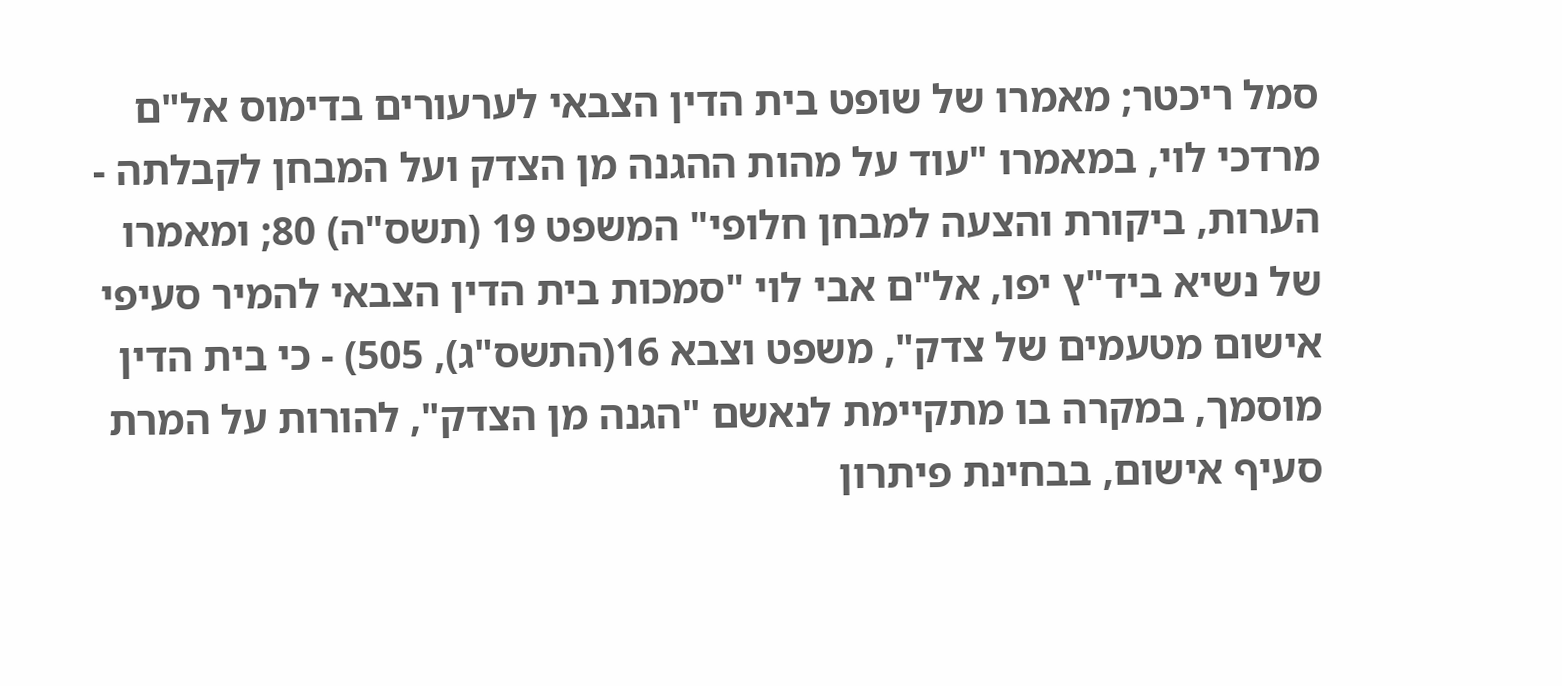סמל ריכטר; מאמרו של שופט בית הדין הצבאי לערעורים בדימוס אל"ם מרדכי לוי, במאמרו "עוד על מהות ההגנה מן הצדק ועל המבחן לקבלתה - הערות, ביקורת והצעה למבחן חלופי" המשפט 19 (תשס"ה) 80; ומאמרו של נשיא ביד"ץ יפו, אל"ם אבי לוי "סמכות בית הדין הצבאי להמיר סעיפי אישום מטעמים של צדק", משפט וצבא 16(התשס"ג), 505) - כי בית הדין מוסמך, במקרה בו מתקיימת לנאשם "הגנה מן הצדק", להורות על המרת סעיף אישום, בבחינת פיתרון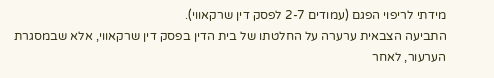מידתי לריפוי הפגם (עמודים 2-7 לפסק דין שרקאווי).
התביעה הצבאית ערערה על החלטתו של בית הדין בפסק דין שרקאווי, אלא שבמסגרת הערעור, לאחר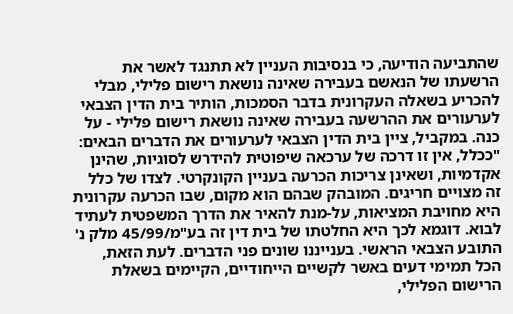שהתביעה הודיעה, כי בנסיבות העניין לא תתנגד לאשר את הרשעתו של הנאשם בעבירה שאינה נושאת רישום פלילי, מבלי להכריע בשאלה העקרונית בדבר הסמכות, הותיר בית הדין הצבאי לערעורים את ההרשעה בעבירה שאינה נושאת רישום פלילי - על כנה. במקביל, ציין בית הדין הצבאי לערעורים את הדברים הבאים:
"ככלל, אין זו דרכה של ערכאה שיפוטית להידרש לסוגיות, שהינן אקדמיות, ושאינן צריכות הכרעה בעניין הקונקרטי. לצדו של כלל זה מצויים חריגים. המובהק שבהם הוא מקום, שבו הכרעה עקרונית היא מחויבת המציאות, על-מנת להאיר את הדרך המשפטית לעתיד לבוא. דוגמא לכך היא החלטתו של בית דין זה בע"מ/45/99 מלק נ' התובע הצבאי הראשי. בענייננו שונים פני הדברים. לעת הזאת, הכל תמימי דעים באשר לקשיים הייחודיים, הקיימים בשאלת הרישום הפלילי,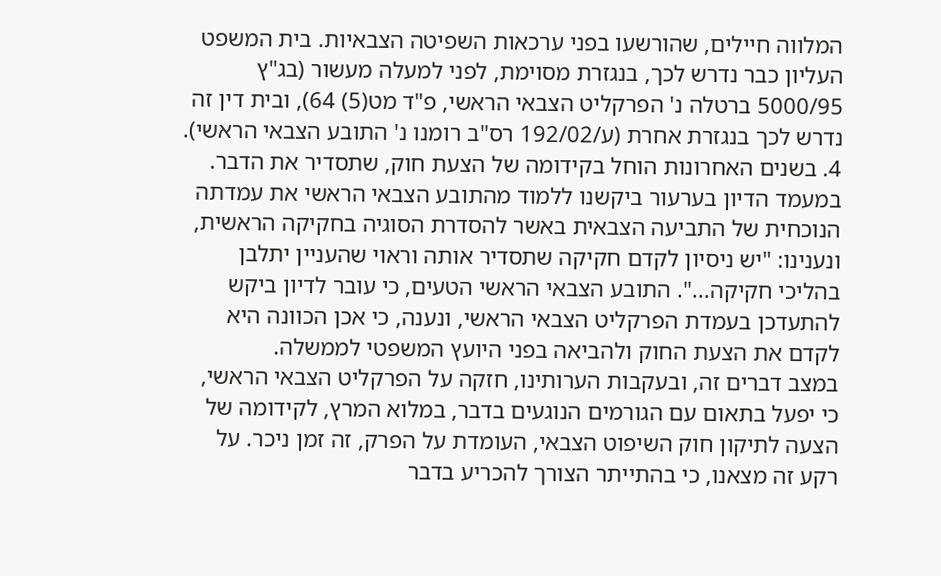המלווה חיילים, שהורשעו בפני ערכאות השפיטה הצבאיות. בית המשפט העליון כבר נדרש לכך, בנגזרת מסוימת, לפני למעלה מעשור (בג"ץ 5000/95 ברטלה נ' הפרקליט הצבאי הראשי, פ"ד מט(5) 64), ובית דין זה נדרש לכך בנגזרת אחרת (ע/192/02 רס"ב רומנו נ' התובע הצבאי הראשי).
4. בשנים האחרונות הוחל בקידומה של הצעת חוק, שתסדיר את הדבר. במעמד הדיון בערעור ביקשנו ללמוד מהתובע הצבאי הראשי את עמדתה הנוכחית של התביעה הצבאית באשר להסדרת הסוגיה בחקיקה הראשית, ונענינו: "יש ניסיון לקדם חקיקה שתסדיר אותה וראוי שהעניין יתלבן בהליכי חקיקה...". התובע הצבאי הראשי הטעים, כי עובר לדיון ביקש להתעדכן בעמדת הפרקליט הצבאי הראשי, ונענה, כי אכן הכוונה היא לקדם את הצעת החוק ולהביאה בפני היועץ המשפטי לממשלה.
במצב דברים זה, ובעקבות הערותינו, חזקה על הפרקליט הצבאי הראשי, כי יפעל בתאום עם הגורמים הנוגעים בדבר, במלוא המרץ, לקידומה של הצעה לתיקון חוק השיפוט הצבאי, העומדת על הפרק, זה זמן ניכר. על רקע זה מצאנו, כי בהתייתר הצורך להכריע בדבר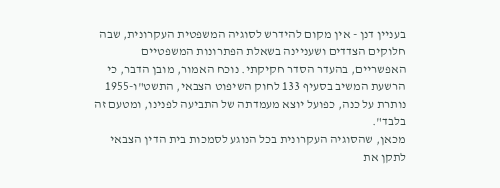בעניין דנן - אין מקום להידרש לסוגיה המשפטית העקרונית, שבה חלוקים הצדדים ושעניינה בשאלת הפתרונות המשפטיים האפשריים, בהעדר הסדר חקיקתי. נוכח האמור, מובן הדבר, כי הרשעת המשיב בסעיף 133 לחוק השיפוט הצבאי, התשט"ו-1955 נותרת על כנה, כפועל יוצא מעמדתה של התביעה לפנינו, ומטעם זה בלבד".
מכאן, שהסוגיה העקרונית בכל הנוגע לסמכות בית הדין הצבאי לתקן את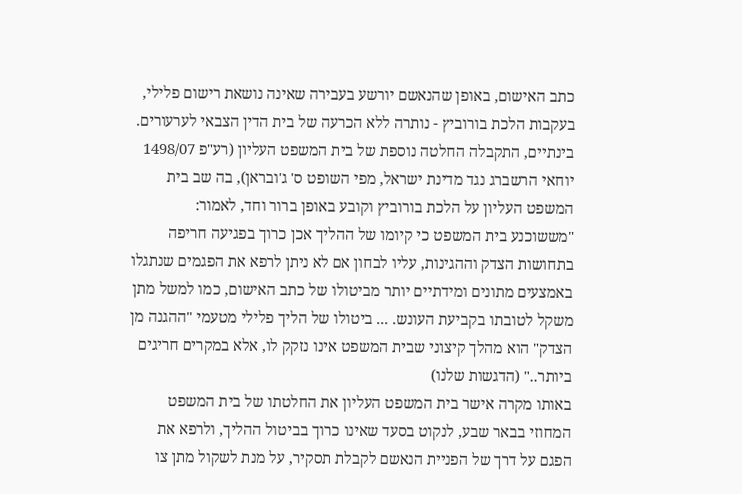כתב האישום, באופן שהנאשם יורשע בעבירה שאינה נושאת רישום פלילי, בעקבות הלכת בורוביץ - נותרה ללא הכרעה של בית הדין הצבאי לערעורים.
בינתיים, התקבלה החלטה נוספת של בית המשפט העליון (רע"פ 1498/07 יוחאי הרשברג נגד מדינת ישראל, מפי השופט ס' ג'ובראן), בה שב בית המשפט העליון על הלכת בורוביץ וקובע באופן ברור וחד, לאמור:
"מששוכנע בית המשפט כי קיומו של ההליך אכן כרוך בפגיעה חריפה בתחושות הצדק וההגינות, עליו לבחון אם לא ניתן לרפא את הפגמים שנתגלו באמצעים מתונים ומידתיים יותר מביטולו של כתב האישום, כמו למשל מתן משקל לטובתו בקביעת העונש. ... ביטולו של הליך פלילי מטעמי "ההגנה מן הצדק" הוא מהלך קיצוני שבית המשפט אינו נזקק לו, אלא במקרים חריגים ביותר.." (הדגשות שלנו)
באותו מקרה אישר בית המשפט העליון את החלטתו של בית המשפט המחוזי בבאר שבע, לנקוט בסעד שאינו כרוך בביטול ההליך, ולרפא את הפגם על דרך של הפניית הנאשם לקבלת תסקיר, על מנת לשקול מתן צו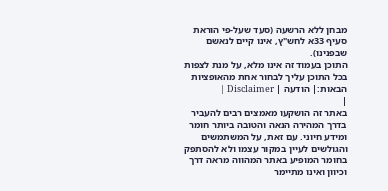מבחן ללא הרשעה (סעד שעל-פי הוראת סעיף 33א לחש"ץ, אינו קיים לנאשם שבפנינו).
התוכן בעמוד זה אינו מלא, על מנת לצפות בכל התוכן עליך לבחור אחת מהאופציות הבאות:| הודעה | Disclaimer |
|
באתר זה הושקעו מאמצים רבים להעביר בדרך המהירה הנאה והטובה ביותר חומר ומידע חיוני. עם זאת, על המשתמשים והגולשים לעיין במקור עצמו ולא להסתפק בחומר המופיע באתר המהווה מראה דרך וכיוון ואינו מתיימר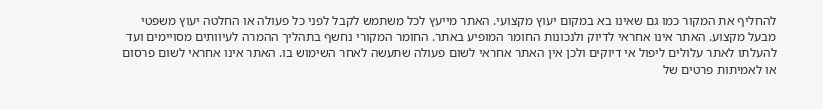להחליף את המקור כמו גם שאינו בא במקום יעוץ מקצועי. האתר מייעץ לכל משתמש לקבל לפני כל פעולה או החלטה יעוץ משפטי מבעל מקצוע. האתר אינו אחראי לדיוק ולנכונות החומר המופיע באתר. החומר המקורי נחשף בתהליך ההמרה לעיוותים מסויימים ועד להעלתו לאתר עלולים ליפול אי דיוקים ולכן אין האתר אחראי לשום פעולה שתעשה לאחר השימוש בו. האתר אינו אחראי לשום פרסום או לאמיתות פרטים של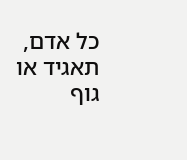כל אדם, תאגיד או גוף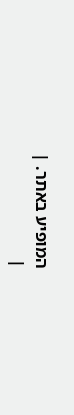המופיע באתר. |
|